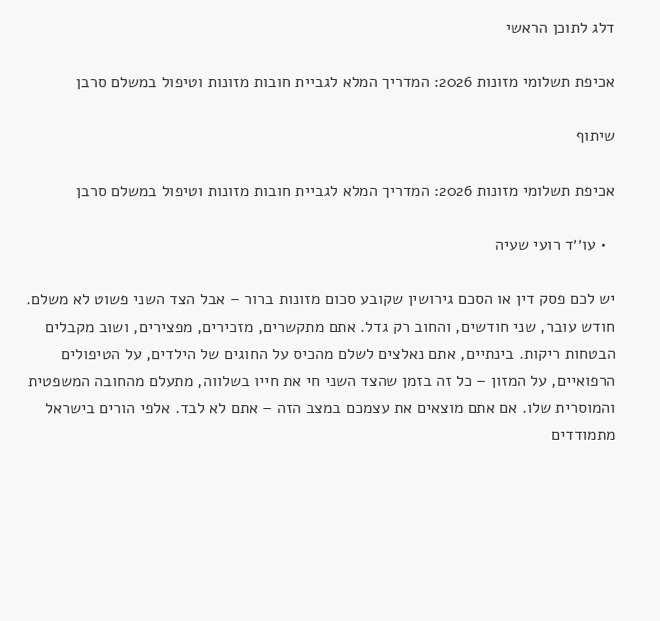דלג לתוכן הראשי

אכיפת תשלומי מזונות 2026: המדריך המלא לגביית חובות מזונות וטיפול במשלם סרבן

שיתוף

אכיפת תשלומי מזונות 2026: המדריך המלא לגביית חובות מזונות וטיפול במשלם סרבן

  • עו׳׳ד רועי שעיה

יש לכם פסק דין או הסכם גירושין שקובע סכום מזונות ברור – אבל הצד השני פשוט לא משלם. חודש עובר, שני חודשים, והחוב רק גדל. אתם מתקשרים, מזכירים, מפצירים, ושוב מקבלים הבטחות ריקות. בינתיים, אתם נאלצים לשלם מהכיס על החוגים של הילדים, על הטיפולים הרפואיים, על המזון – כל זה בזמן שהצד השני חי את חייו בשלווה, מתעלם מהחובה המשפטית והמוסרית שלו. אם אתם מוצאים את עצמכם במצב הזה – אתם לא לבד. אלפי הורים בישראל מתמודדים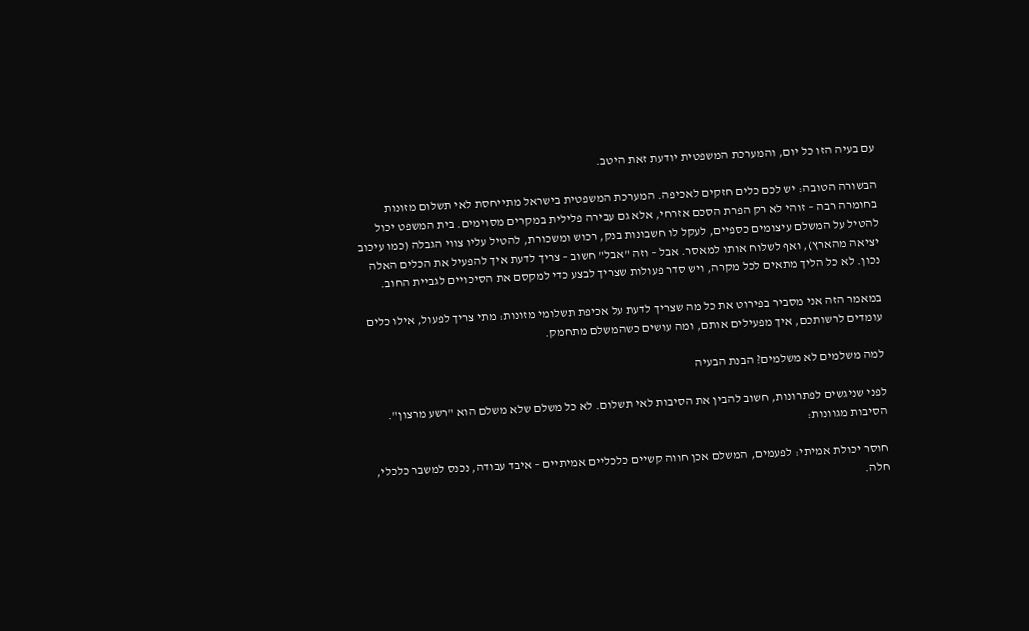עם בעיה הזו כל יום, והמערכת המשפטית יודעת זאת היטב.

הבשורה הטובה: יש לכם כלים חזקים לאכיפה. המערכת המשפטית בישראל מתייחסת לאי תשלום מזונות בחומרה רבה – זוהי לא רק הפרת הסכם אזרחי, אלא גם עבירה פלילית במקרים מסוימים. בית המשפט יכול להטיל על המשלם עיצומים כספיים, לעקל לו חשבונות בנק, רכוש ומשכורת, להטיל עליו צווי הגבלה (כמו עיכוב יציאה מהארץ), ואף לשלוח אותו למאסר. אבל – וזה "אבל" חשוב – צריך לדעת איך להפעיל את הכלים האלה נכון. לא כל הליך מתאים לכל מקרה, ויש סדר פעולות שצריך לבצע כדי למקסם את הסיכויים לגביית החוב.

במאמר הזה אני מסביר בפירוט את כל מה שצריך לדעת על אכיפת תשלומי מזונות: מתי צריך לפעול, אילו כלים עומדים לרשותכם, איך מפעילים אותם, ומה עושים כשהמשלם מתחמק.

למה משלמים לא משלמים? הבנת הבעיה

לפני שניגשים לפתרונות, חשוב להבין את הסיבות לאי תשלום. לא כל משלם שלא משלם הוא "רשע מרצון". הסיבות מגוונות:

חוסר יכולת אמיתי: לפעמים, המשלם אכן חווה קשיים כלכליים אמיתיים – איבד עבודה, נכנס למשבר כלכלי, חלה.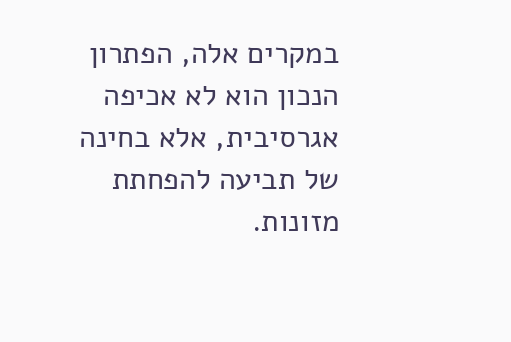במקרים אלה, הפתרון הנכון הוא לא אכיפה אגרסיבית, אלא בחינה של תביעה להפחתת מזונות.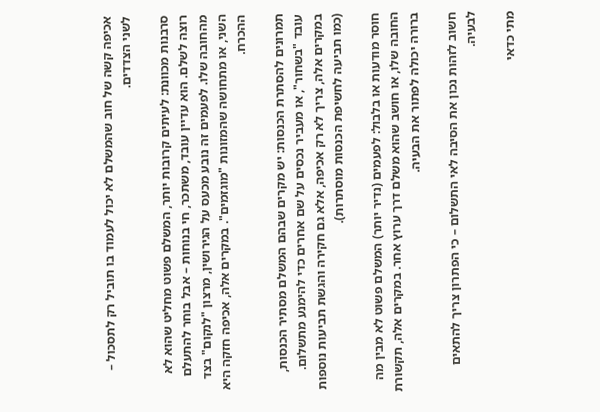אכיפה קשה של חוב שהמשלם לא יכול לעמוד בו תוביל רק לתסכול – לשני הצדדים.

סרבנות מכוונת: לעיתים קרובות יותר, המשלם פשוט מחליט שהוא לא רוצה לשלם. הוא עדיין עובד, משתכר, חי בנוחות – אבל בוחר להתעלם מהחובה שלו. לפעמים זה נובע מכעס על הגירושין, מרצון "לנקום" בצד השני, או מתחושה שהמזונות "מוגזמים". במקרים אלה, אכיפה חזקה היא ההכרח.

תמרונים להסתרת הכנסות: יש מקרים שבהם המשלם מסתיר הכנסות, עובד "בשחור", או מעביר נכסים על שם אחרים כדי להימנע מתשלום. במקרים אלה, צריך לא רק אכיפה, אלא גם חקירה והגשת תביעות נוספות (כמו תביעה לחשיפת הכנסות מוסתרות).

חוסר מודעות או בלבול: לפעמים (נדיר יותר) המשלם פשוט לא מבין מה החובה שלו, או חושב שהוא משלם דרך ערוץ אחר. במקרים אלה, תקשורת ברורה יכולה לפתור את הבעיה.

חשוב לזהות נכון את הסיבה לאי התשלום – כי הפתרון צריך להתאים לבעיה.

מתי כדאי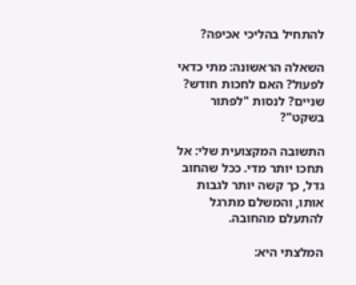להתחיל בהליכי אכיפה?

השאלה הראשונה: מתי כדאי לפעול? האם לחכות חודש? שניים? לנסות "לפתור בשקט"?

התשובה המקצועית שלי: אל תחכו יותר מדי. ככל שהחוב גדל, כך קשה יותר לגבות אותו, והמשלם מתרגל להתעלם מהחובה.

המלצתי היא: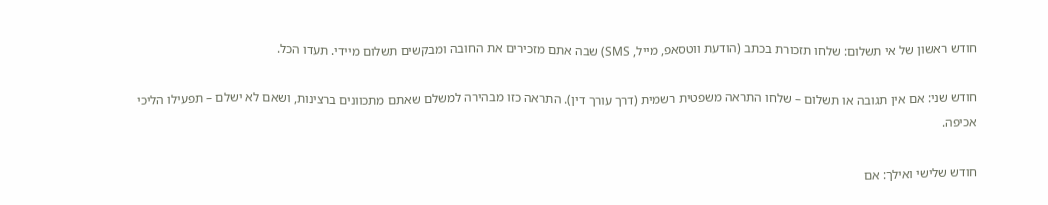חודש ראשון של אי תשלום: שלחו תזכורת בכתב (הודעת ווטסאפ, מייל, SMS) שבה אתם מזכירים את החובה ומבקשים תשלום מיידי. תעדו הכל.

חודש שני: אם אין תגובה או תשלום – שלחו התראה משפטית רשמית (דרך עורך דין). התראה כזו מבהירה למשלם שאתם מתכוונים ברצינות, ושאם לא ישלם – תפעילו הליכי אכיפה.

חודש שלישי ואילך: אם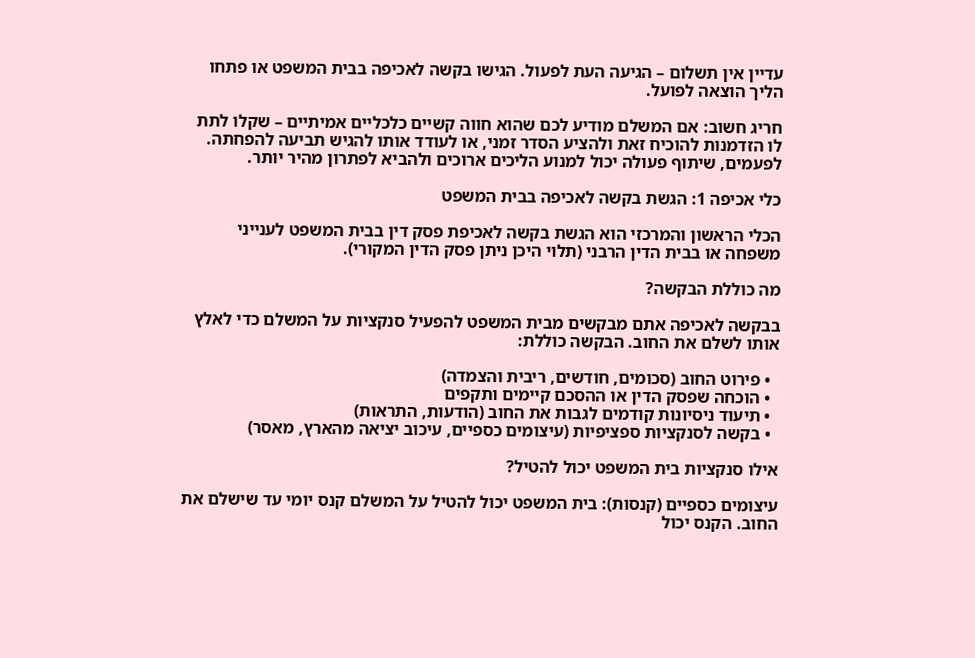עדיין אין תשלום – הגיעה העת לפעול. הגישו בקשה לאכיפה בבית המשפט או פתחו הליך הוצאה לפועל.

חריג חשוב: אם המשלם מודיע לכם שהוא חווה קשיים כלכליים אמיתיים – שקלו לתת לו הזדמנות להוכיח זאת ולהציע הסדר זמני, או לעודד אותו להגיש תביעה להפחתה. לפעמים, שיתוף פעולה יכול למנוע הליכים ארוכים ולהביא לפתרון מהיר יותר.

כלי אכיפה 1: הגשת בקשה לאכיפה בבית המשפט

הכלי הראשון והמרכזי הוא הגשת בקשה לאכיפת פסק דין בבית המשפט לענייני משפחה או בבית הדין הרבני (תלוי היכן ניתן פסק הדין המקורי).

מה כוללת הבקשה?

בבקשה לאכיפה אתם מבקשים מבית המשפט להפעיל סנקציות על המשלם כדי לאלץ אותו לשלם את החוב. הבקשה כוללת:

  • פירוט החוב (סכומים, חודשים, ריבית והצמדה)
  • הוכחה שפסק הדין או ההסכם קיימים ותקפים
  • תיעוד ניסיונות קודמים לגבות את החוב (הודעות, התראות)
  • בקשה לסנקציות ספציפיות (עיצומים כספיים, עיכוב יציאה מהארץ, מאסר)

אילו סנקציות בית המשפט יכול להטיל?

עיצומים כספיים (קנסות): בית המשפט יכול להטיל על המשלם קנס יומי עד שישלם את החוב. הקנס יכול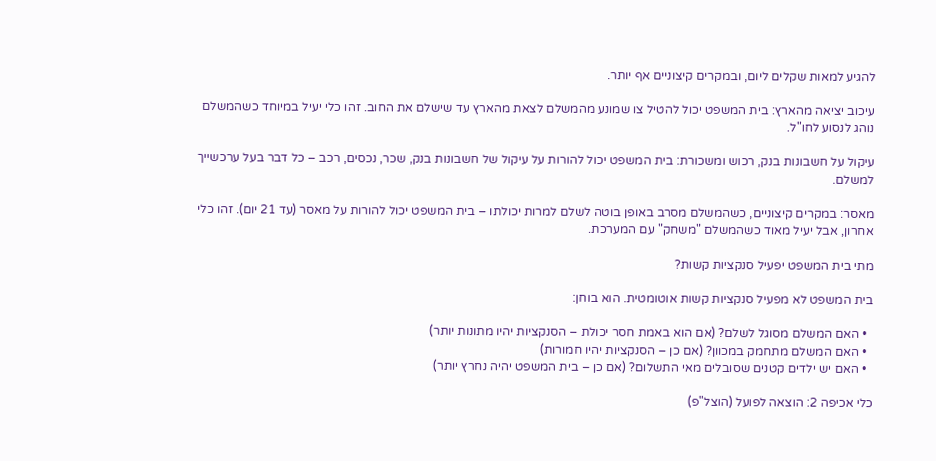להגיע למאות שקלים ליום, ובמקרים קיצוניים אף יותר.

עיכוב יציאה מהארץ: בית המשפט יכול להטיל צו שמונע מהמשלם לצאת מהארץ עד שישלם את החוב. זהו כלי יעיל במיוחד כשהמשלם נוהג לנסוע לחו"ל.

עיקול על חשבונות בנק, רכוש ומשכורת: בית המשפט יכול להורות על עיקול של חשבונות בנק, שכר, נכסים, רכב – כל דבר בעל ערכשייך למשלם.

מאסר: במקרים קיצוניים, כשהמשלם מסרב באופן בוטה לשלם למרות יכולתו – בית המשפט יכול להורות על מאסר (עד 21 יום). זהו כלי אחרון, אבל יעיל מאוד כשהמשלם "משחק" עם המערכת.

מתי בית המשפט יפעיל סנקציות קשות?

בית המשפט לא מפעיל סנקציות קשות אוטומטית. הוא בוחן:

  • האם המשלם מסוגל לשלם? (אם הוא באמת חסר יכולת – הסנקציות יהיו מתונות יותר)
  • האם המשלם מתחמק במכוון? (אם כן – הסנקציות יהיו חמורות)
  • האם יש ילדים קטנים שסובלים מאי התשלום? (אם כן – בית המשפט יהיה נחרץ יותר)

כלי אכיפה 2: הוצאה לפועל (הוצל"פ)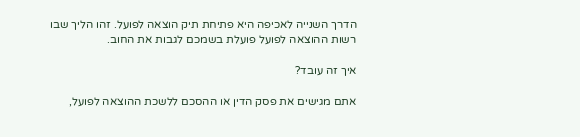הדרך השנייה לאכיפה היא פתיחת תיק הוצאה לפועל. זהו הליך שבו רשות ההוצאה לפועל פועלת בשמכם לגבות את החוב.

איך זה עובד?

אתם מגישים את פסק הדין או ההסכם ללשכת ההוצאה לפועל,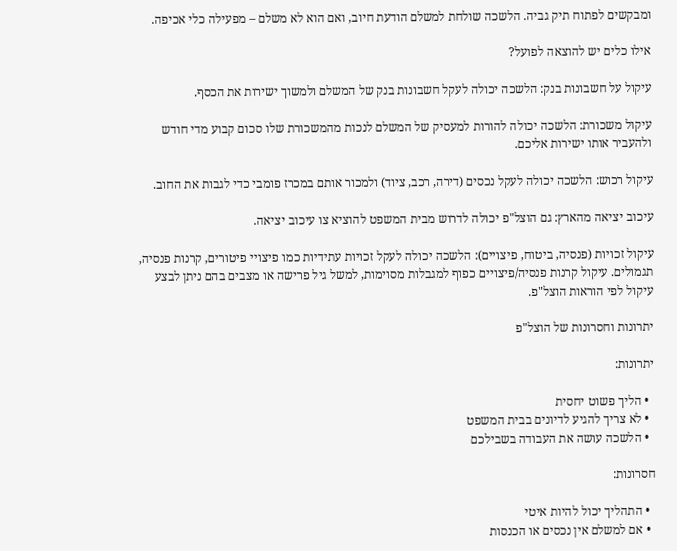ומבקשים לפתוח תיק גביה. הלשכה שולחת למשלם הודעת חיוב, ואם הוא לא משלם – מפעילה כלי אכיפה.

אילו כלים יש להוצאה לפועל?

עיקול על חשבונות בנק: הלשכה יכולה לעקל חשבונות בנק של המשלם ולמשוך ישירות את הכסף.

עיקול משכורת: הלשכה יכולה להורות למעסיק של המשלם לנכות מהמשכורת שלו סכום קבוע מדי חודש ולהעביר אותו ישירות אליכם.

עיקול רכוש: הלשכה יכולה לעקל נכסים (דירה, רכב, ציוד) ולמכור אותם במכרז פומבי כדי לגבות את החוב.

עיכוב יציאה מהארץ: גם הוצל"פ יכולה לדרוש מבית המשפט להוציא צו עיכוב יציאה.

עיקול זכויות (פנסיה, ביטוח, פיצויים): הלשכה יכולה לעקל זכויות עתידיות כמו פיצויי פיטורים, קרנות פנסיה, תגמולים. עיקול קרנות פנסיה/פיצויים כפוף למגבלות מסוימות, למשל גיל פרישה או מצבים בהם ניתן לבצע עיקול לפי הוראות הוצל"פ.

יתרונות וחסרונות של הוצל"פ

יתרונות:

  • הליך פשוט יחסית
  • לא צריך להגיע לדיונים בבית המשפט
  • הלשכה עושה את העבודה בשבילכם

חסרונות:

  • התהליך יכול להיות איטי
  • אם למשלם אין נכסים או הכנסות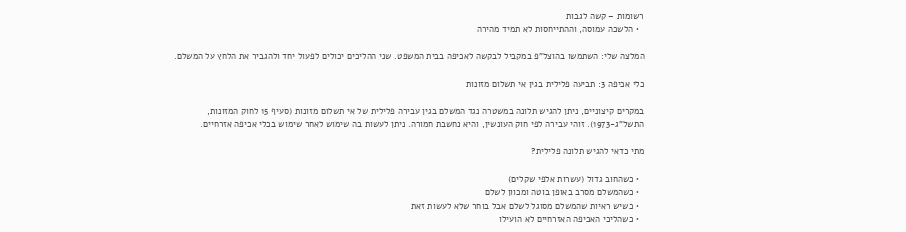רשומות – קשה לגבות
  • הלשכה עמוסה, וההתייחסות לא תמיד מהירה

המלצה שלי: השתמשו בהוצל"פ במקביל לבקשה לאכיפה בבית המשפט. שני ההליכים יכולים לפעול יחד ולהגביר את הלחץ על המשלם.

כלי אכיפה 3: תביעה פלילית בגין אי תשלום מזונות

במקרים קיצוניים, ניתן להגיש תלונה במשטרה נגד המשלם בגין עבירה פלילית של אי תשלום מזונות (סעיף 15 לחוק המזונות, התשל"ג-1973). זוהי עבירה לפי חוק העונשין, והיא נחשבת חמורה. ניתן לעשות בה שימוש לאחר שימוש בכלי אכיפה אזרחיים.

מתי כדאי להגיש תלונה פלילית?

  • כשהחוב גדול (עשרות אלפי שקלים)
  • כשהמשלם מסרב באופן בוטה ומכוון לשלם
  • כשיש ראיות שהמשלם מסוגל לשלם אבל בוחר שלא לעשות זאת
  • כשהליכי האכיפה האזרחיים לא הועילו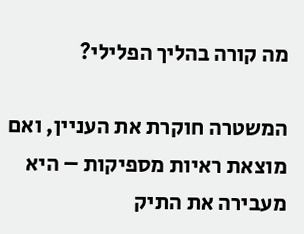מה קורה בהליך הפלילי?

המשטרה חוקרת את העניין, ואם מוצאת ראיות מספיקות – היא מעבירה את התיק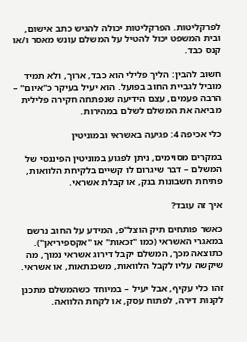לפרקליטות. הפרקליטות יכולה להגיש כתב אישום, ובית המשפט יכול להטיל על המשלם עונש מאסר ו/או קנס כבד.

חשוב להבין: הליך פלילי הוא כבד, ארוך, ולא תמיד מוביל לגביית החוב בפועל. הוא יעיל בעיקר כ"איום" – הרבה פעמים, עצם הידיעה שנפתחה חקירה פלילית מביאה את המשלם לשלם במהירות.

כלי אכיפה 4: פגיעה באשראי ובמוניטין

במקרים מסוימים, ניתן לפגוע במוניטין הפיננסי של המשלם – דבר שיגרום לו קשיים בלקיחת הלוואות, פתיחת חשבונות בנק, או קבלת אשראי.

איך זה עובד?

כאשר פותחים תיק הוצל"פ, המידע על החוב נרשם במאגרי האשראי (כמו "זכאות" או "אקספיריאן"). כתוצאה מכך, המשלם יקבל דירוג אשראי נמוך, מה שיקשה עליו לקבל הלוואות, משכנתאות, או אשראי.

זהו כלי עקיף, אבל יעיל – במיוחד כשהמשלם מתכנן לקנות דירה, לפתוח עסק, או לקחת הלוואה.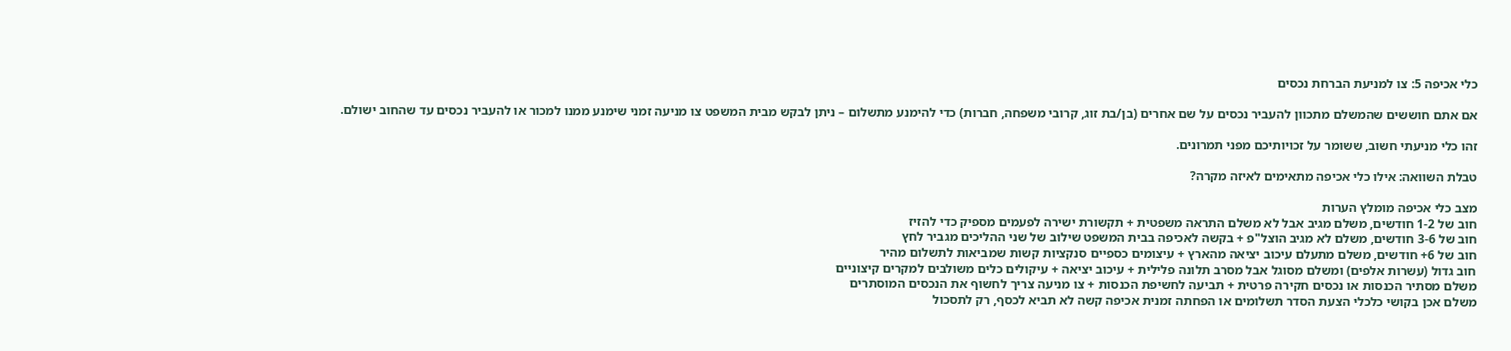כלי אכיפה 5: צו למניעת הברחת נכסים

אם אתם חוששים שהמשלם מתכוון להעביר נכסים על שם אחרים (בן/בת זוג, קרובי משפחה, חברות) כדי להימנע מתשלום – ניתן לבקש מבית המשפט צו מניעה זמני שימנע ממנו למכור או להעביר נכסים עד שהחוב ישולם.

זהו כלי מניעתי חשוב, ששומר על זכויותיכם מפני תמרונים.

טבלת השוואה: אילו כלי אכיפה מתאימים לאיזה מקרה?

מצב כלי אכיפה מומלץ הערות
חוב של 1-2 חודשים, משלם מגיב אבל לא משלם התראה משפטית + תקשורת ישירה לפעמים מספיק כדי להזיז
חוב של 3-6 חודשים, משלם לא מגיב הוצל"פ + בקשה לאכיפה בבית המשפט שילוב של שני ההליכים מגביר לחץ
חוב של 6+ חודשים, משלם מתעלם עיכוב יציאה מהארץ + עיצומים כספיים סנקציות קשות שמביאות לתשלום מהיר
חוב גדול (עשרות אלפים) ומשלם מסוגל אבל מסרב תלונה פלילית + עיכוב יציאה + עיקולים כלים משולבים למקרים קיצוניים
משלם מסתיר הכנסות או נכסים חקירה פרטית + תביעה לחשיפת הכנסות + צו מניעה צריך לחשוף את הנכסים המוסתרים
משלם אכן בקושי כלכלי הצעת הסדר תשלומים או הפחתה זמנית אכיפה קשה לא תביא לכסף, רק לתסכול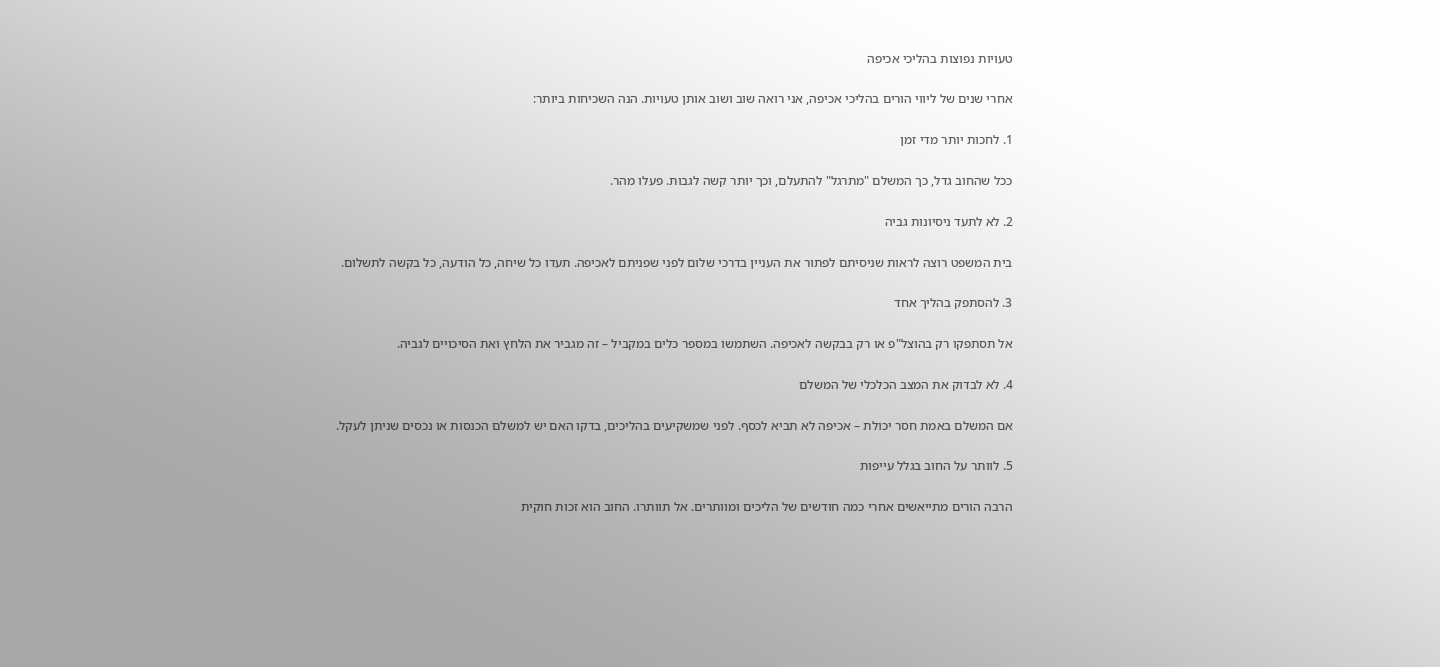טעויות נפוצות בהליכי אכיפה

אחרי שנים של ליווי הורים בהליכי אכיפה, אני רואה שוב ושוב אותן טעויות. הנה השכיחות ביותר:

1. לחכות יותר מדי זמן

ככל שהחוב גדל, כך המשלם "מתרגל" להתעלם, וכך יותר קשה לגבות. פעלו מהר.

2. לא לתעד ניסיונות גביה

בית המשפט רוצה לראות שניסיתם לפתור את העניין בדרכי שלום לפני שפניתם לאכיפה. תעדו כל שיחה, כל הודעה, כל בקשה לתשלום.

3. להסתפק בהליך אחד

אל תסתפקו רק בהוצל"פ או רק בבקשה לאכיפה. השתמשו במספר כלים במקביל – זה מגביר את הלחץ ואת הסיכויים לגביה.

4. לא לבדוק את המצב הכלכלי של המשלם

אם המשלם באמת חסר יכולת – אכיפה לא תביא לכסף. לפני שמשקיעים בהליכים, בדקו האם יש למשלם הכנסות או נכסים שניתן לעקל.

5. לוותר על החוב בגלל עייפות

הרבה הורים מתייאשים אחרי כמה חודשים של הליכים ומוותרים. אל תוותרו. החוב הוא זכות חוקית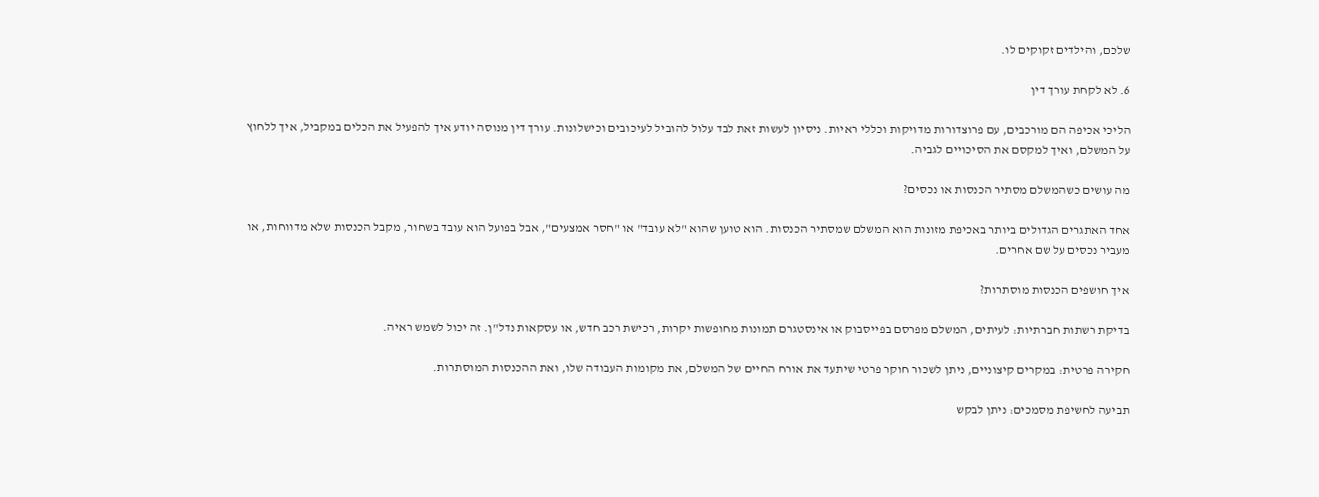שלכם, והילדים זקוקים לו.

6. לא לקחת עורך דין

הליכי אכיפה הם מורכבים, עם פרוצדורות מדויקות וכללי ראיות. ניסיון לעשות זאת לבד עלול להוביל לעיכובים וכישלונות. עורך דין מנוסה יודע איך להפעיל את הכלים במקביל, איך ללחוץ על המשלם, ואיך למקסם את הסיכויים לגביה.

מה עושים כשהמשלם מסתיר הכנסות או נכסים?

אחד האתגרים הגדולים ביותר באכיפת מזונות הוא המשלם שמסתיר הכנסות. הוא טוען שהוא "לא עובד" או "חסר אמצעים", אבל בפועל הוא עובד בשחור, מקבל הכנסות שלא מדווחות, או מעביר נכסים על שם אחרים.

איך חושפים הכנסות מוסתרות?

בדיקת רשתות חברתיות: לעיתים, המשלם מפרסם בפייסבוק או אינסטגרם תמונות מחופשות יקרות, רכישת רכב חדש, או עסקאות נדל"ן. זה יכול לשמש ראיה.

חקירה פרטית: במקרים קיצוניים, ניתן לשכור חוקר פרטי שיתעד את אורח החיים של המשלם, את מקומות העבודה שלו, ואת ההכנסות המוסתרות.

תביעה לחשיפת מסמכים: ניתן לבקש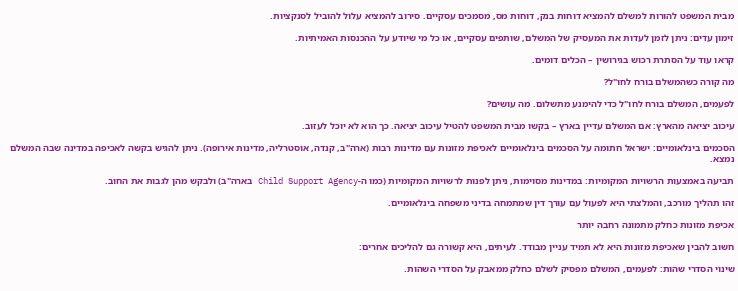מבית המשפט להורות למשלם להמציא דוחות בנק, דוחות מס, מסמכים עסקיים. סירוב להמציא עלול להוביל לסנקציות.

זימון עדים: ניתן לזמן לעדות את המעסיק של המשלם, שותפים עסקיים, או כל מי שיודע על ההכנסות האמיתיות.

קראו עוד על הסתרת רכוש בגירושין – הכלים דומים.

מה קורה כשהמשלם בורח לחו"ל?

לפעמים, המשלם בורח לחו"ל כדי להימנע מתשלום. מה עושים?

עיכוב יציאה מהארץ: אם המשלם עדיין בארץ – בקשו מבית המשפט להטיל עיכוב יציאה. כך הוא לא יוכל לעזוב.

הסכמים בינלאומיים: ישראל חתומה על הסכמים בינלאומיים לאכיפת מזונות עם מדינות רבות (ארה"ב, קנדה, אוסטרליה, מדינות אירופה). ניתן להגיש בקשה לאכיפה במדינה שבה המשלם נמצא.

תביעה באמצעות הרשויות המקומיות: במדינות מסוימות, ניתן לפנות לרשויות המקומיות (כמו ה-Child Support Agency בארה"ב) ולבקש מהן לגבות את החוב.

זהו תהליך מורכב, והמלצתי היא לפעול עם עורך דין שמתמחה בדיני משפחה בינלאומיים.

אכיפת מזונות כחלק מתמונה רחבה יותר

חשוב להבין שאכיפת מזונות היא לא תמיד עניין מבודד. לעיתים, היא קשורה גם להליכים אחרים:

שינוי הסדרי שהות: לפעמים, המשלם מפסיק לשלם כחלק ממאבק על הסדרי השהות.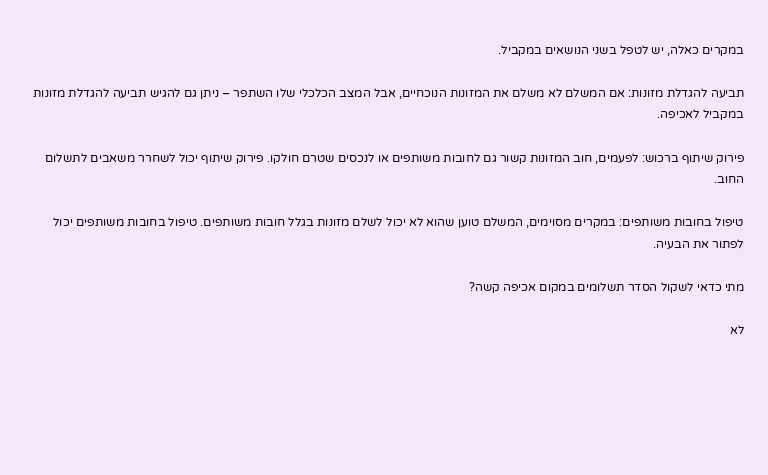במקרים כאלה, יש לטפל בשני הנושאים במקביל.

תביעה להגדלת מזונות: אם המשלם לא משלם את המזונות הנוכחיים, אבל המצב הכלכלי שלו השתפר – ניתן גם להגיש תביעה להגדלת מזונות במקביל לאכיפה.

פירוק שיתוף ברכוש: לפעמים, חוב המזונות קשור גם לחובות משותפים או לנכסים שטרם חולקו. פירוק שיתוף יכול לשחרר משאבים לתשלום החוב.

טיפול בחובות משותפים: במקרים מסוימים, המשלם טוען שהוא לא יכול לשלם מזונות בגלל חובות משותפים. טיפול בחובות משותפים יכול לפתור את הבעיה.

מתי כדאי לשקול הסדר תשלומים במקום אכיפה קשה?

לא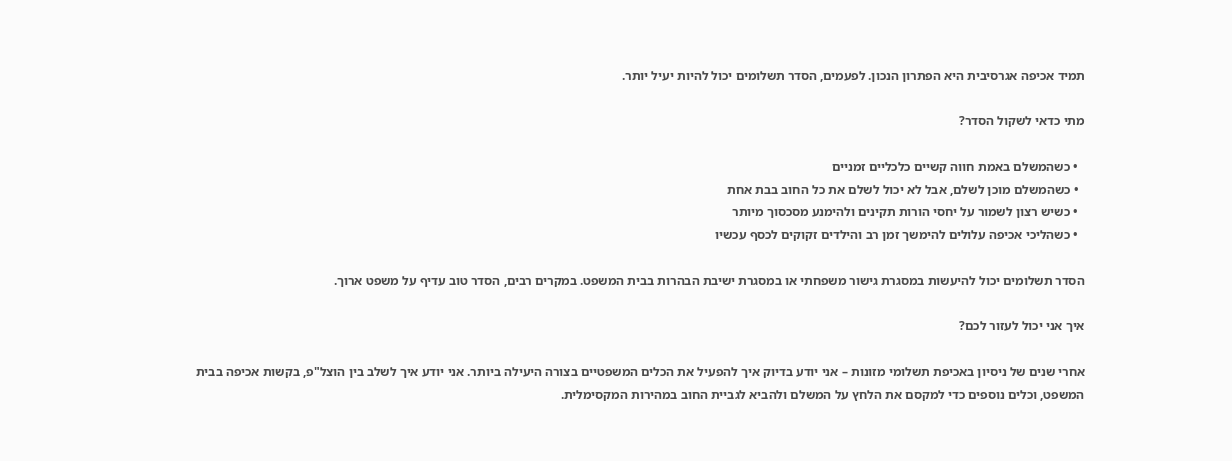תמיד אכיפה אגרסיבית היא הפתרון הנכון. לפעמים, הסדר תשלומים יכול להיות יעיל יותר.

מתי כדאי לשקול הסדר?

  • כשהמשלם באמת חווה קשיים כלכליים זמניים
  • כשהמשלם מוכן לשלם, אבל לא יכול לשלם את כל החוב בבת אחת
  • כשיש רצון לשמור על יחסי הורות תקינים ולהימנע מסכסוך מיותר
  • כשהליכי אכיפה עלולים להימשך זמן רב והילדים זקוקים לכסף עכשיו

הסדר תשלומים יכול להיעשות במסגרת גישור משפחתי או במסגרת ישיבת הבהרות בבית המשפט. במקרים רבים, הסדר טוב עדיף על משפט ארוך.

איך אני יכול לעזור לכם?

אחרי שנים של ניסיון באכיפת תשלומי מזונות – אני יודע בדיוק איך להפעיל את הכלים המשפטיים בצורה היעילה ביותר. אני יודע איך לשלב בין הוצל"פ, בקשות אכיפה בבית המשפט, וכלים נוספים כדי למקסם את הלחץ על המשלם ולהביא לגביית החוב במהירות המקסימלית.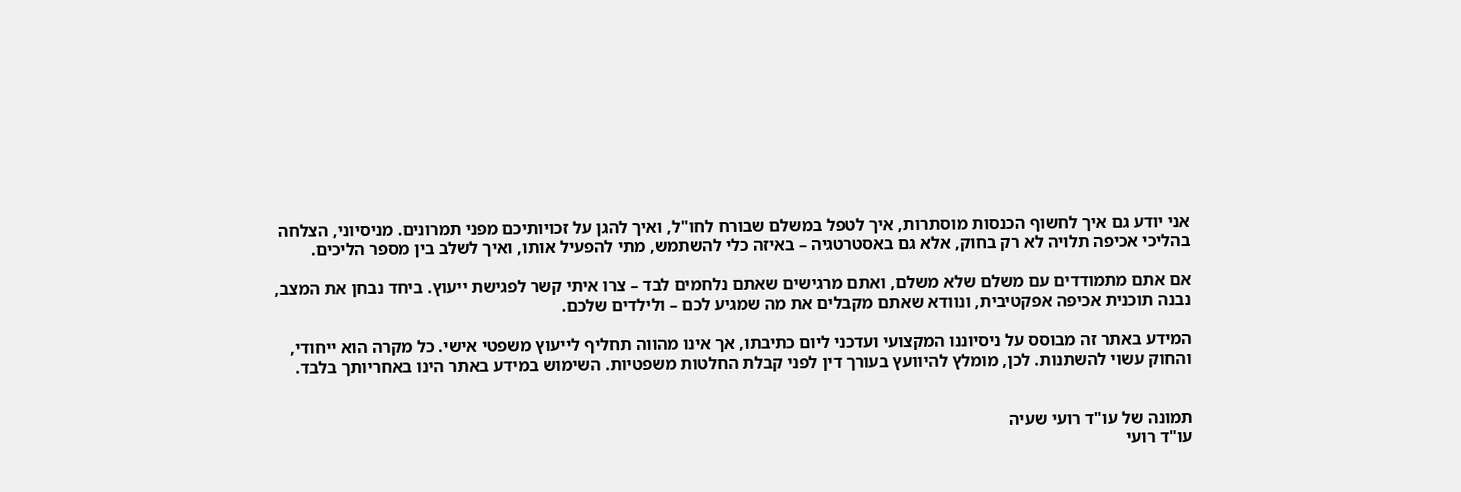אני יודע גם איך לחשוף הכנסות מוסתרות, איך לטפל במשלם שבורח לחו"ל, ואיך להגן על זכויותיכם מפני תמרונים. מניסיוני, הצלחה בהליכי אכיפה תלויה לא רק בחוק, אלא גם באסטרטגיה – באיזה כלי להשתמש, מתי להפעיל אותו, ואיך לשלב בין מספר הליכים.

אם אתם מתמודדים עם משלם שלא משלם, ואתם מרגישים שאתם נלחמים לבד – צרו איתי קשר לפגישת ייעוץ. ביחד נבחן את המצב, נבנה תוכנית אכיפה אפקטיבית, ונוודא שאתם מקבלים את מה שמגיע לכם – ולילדים שלכם.

המידע באתר זה מבוסס על ניסיוננו המקצועי ועדכני ליום כתיבתו, אך אינו מהווה תחליף לייעוץ משפטי אישי. כל מקרה הוא ייחודי, והחוק עשוי להשתנות. לכן, מומלץ להיוועץ בעורך דין לפני קבלת החלטות משפטיות. השימוש במידע באתר הינו באחריותך בלבד.


תמונה של עו"ד רועי שעיה
עו"ד רועי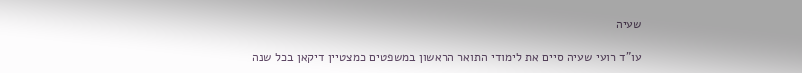שעיה

עו"ד רועי שעיה סיים את לימודי התואר הראשון במשפטים כמצטיין דיקאן בכל שנה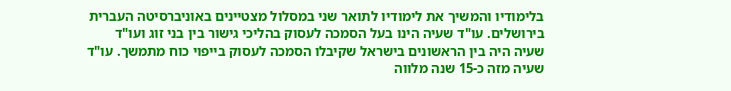בלימודיו והמשיך את לימודיו לתואר שני במסלול מצטיינים באוניברסיטה העברית בירושלים. עו"ד שעיה הינו בעל הסמכה לעסוק בהליכי גישור בין בני זוג ועו"ד שעיה היה בין הראשונים בישראל שקיבלו הסמכה לעסוק בייפוי כוח מתמשך. עו"ד שעיה מזה כ-15 שנה מלווה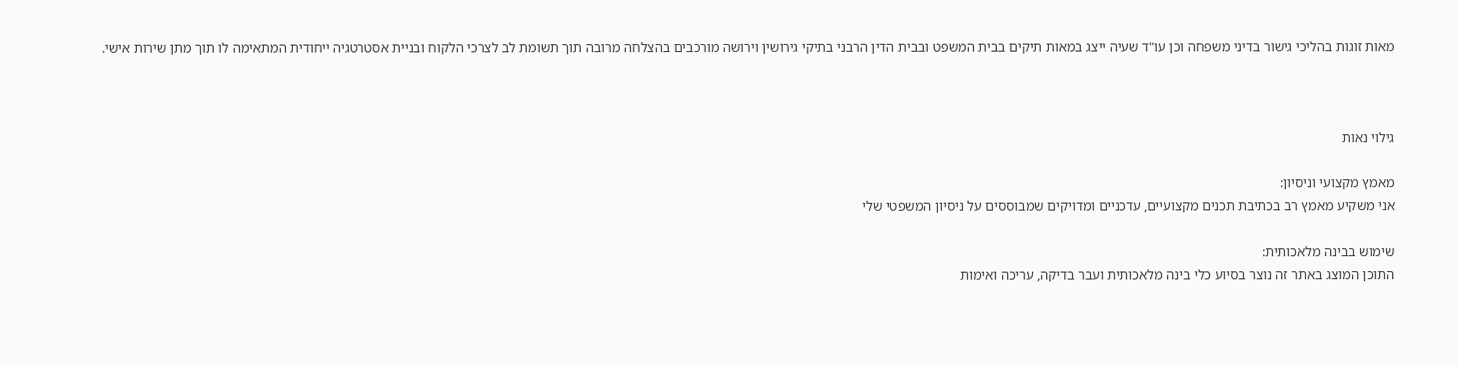מאות זוגות בהליכי גישור בדיני משפחה וכן עו"ד שעיה ייצג במאות תיקים בבית המשפט ובבית הדין הרבני בתיקי גירושין וירושה מורכבים בהצלחה מרובה תוך תשומת לב לצרכי הלקוח ובניית אסטרטגיה ייחודית המתאימה לו תוך מתן שירות אישי.



גילוי נאות

מאמץ מקצועי וניסיון:
אני משקיע מאמץ רב בכתיבת תכנים מקצועיים, עדכניים ומדויקים שמבוססים על ניסיון המשפטי שלי

שימוש בבינה מלאכותית:
התוכן המוצג באתר זה נוצר בסיוע כלי בינה מלאכותית ועבר בדיקה, עריכה ואימות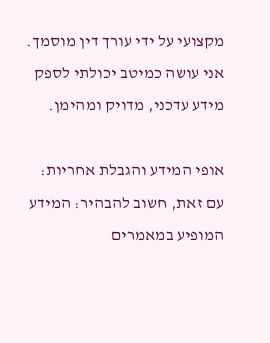מקצועי על ידי עורך דין מוסמך. אני עושה כמיטב יכולתי לספק מידע עדכני, מדויק ומהימן.

אופי המידע והגבלת אחריות:
עם זאת, חשוב להבהיר: המידע המופיע במאמרים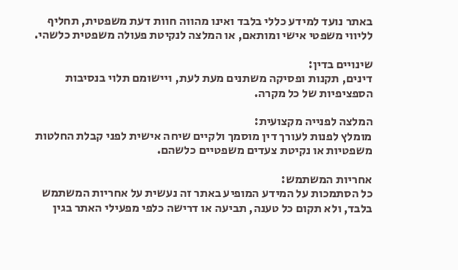באתר נועד למידע כללי בלבד ואינו מהווה חוות דעת משפטית, תחליף לליווי משפטי אישי ומותאם, או המלצה לנקיטת פעולה משפטית כלשהי.

שינויים בדין:
דינים, תקנות ופסיקה משתנים מעת לעת, ויישומם תלוי בנסיבות הספציפיות של כל מקרה.

המלצה לפנייה מקצועית:
מומלץ לפנות לעורך דין מוסמך ולקיים שיחה אישית לפני קבלת החלטות משפטיות או נקיטת צעדים משפטיים כלשהם.

אחריות המשתמש:
כל הסתמכות על המידע המופיע באתר זה נעשית על אחריות המשתמש בלבד, ולא תקום כל טענה, תביעה או דרישה כלפי מפעילי האתר בגין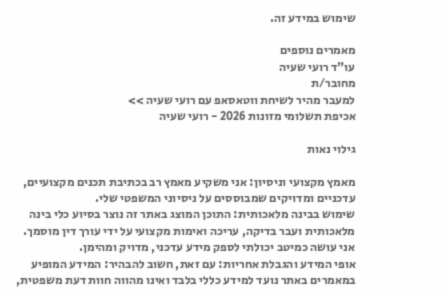שימוש במידע זה.

מאמרים נוספים
עו"ד רועי שעיה
מחובר/ת
למעבר מהיר לשיחת ווטאסאפ עם רועי שעיה >>
אכיפת תשלומי מזונות 2026 - רועי שעיה

גילוי נאות

מאמץ מקצועי וניסיון: אני משקיע מאמץ רב בכתיבת תכנים מקצועיים, עדכניים ומדויקים שמבוססים על ניסיוני המשפטי שלי.
שימוש בבינה מלאכותית: התוכן המוצג באתר זה נוצר בסיוע כלי בינה מלאכותית ועבר בדיקה, עריכה ואימות מקצועי על ידי עורך דין מוסמך. אני עושה כמיטב יכולתי לספק מידע עדכני, מדויק ומהימן.
אופי המידע והגבלת אחריות: עם זאת, חשוב להבהיר: המידע המופיע במאמרים באתר נועד למידע כללי בלבד ואינו מהווה חוות דעת משפטית,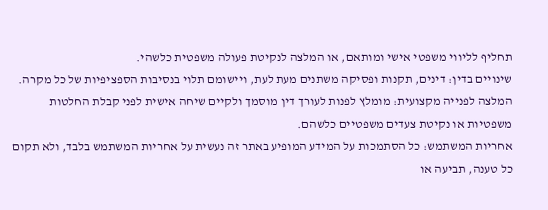תחליף לליווי משפטי אישי ומותאם, או המלצה לנקיטת פעולה משפטית כלשהי.
שינויים בדין: דינים, תקנות ופסיקה משתנים מעת לעת, ויישומם תלוי בנסיבות הספציפיות של כל מקרה.
המלצה לפנייה מקצועית: מומלץ לפנות לעורך דין מוסמך ולקיים שיחה אישית לפני קבלת החלטות משפטיות או נקיטת צעדים משפטיים כלשהם.
אחריות המשתמש: כל הסתמכות על המידע המופיע באתר זה נעשית על אחריות המשתמש בלבד, ולא תקום כל טענה, תביעה או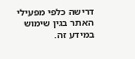דרישה כלפי מפעילי האתר בגין שימוש במידע זה.